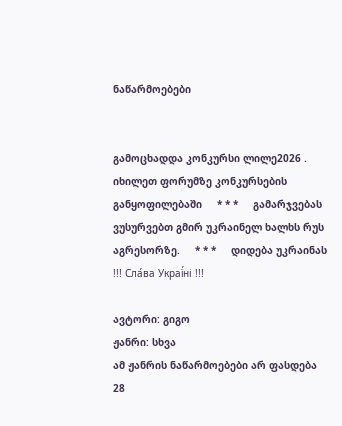ნაწარმოებები


გამოცხადდა კონკურსი ლილე2026 . იხილეთ ფორუმზე კონკურსების განყოფილებაში     * * *     გამარჯვებას ვუსურვებთ გმირ უკრაინელ ხალხს რუს აგრესორზე.     * * *     დიდება უკრაინას !!! Сла́ва Украї́ні !!!

ავტორი: გიგო
ჟანრი: სხვა
ამ ჟანრის ნაწარმოებები არ ფასდება
28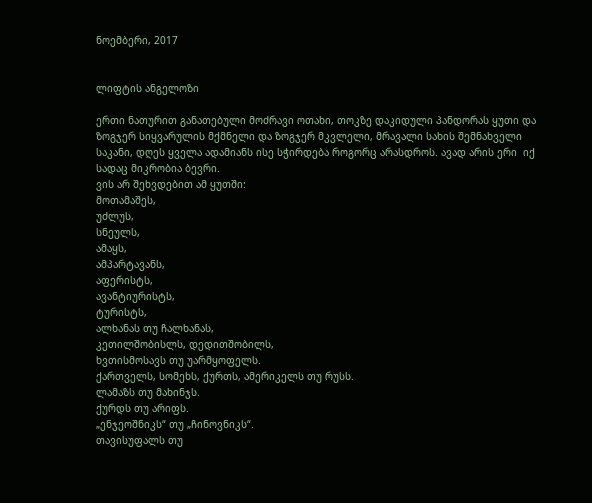ნოემბერი, 2017


ლიფტის ანგელოზი

ერთი ნათურით განათებული მოძრავი ოთახი, თოკზე დაკიდული პანდორას ყუთი და ზოგჯერ სიყვარულის მქმნელი და ზოგჯერ მკვლელი, მრავალი სახის შემნახველი საკანი, დღეს ყველა ადამიანს ისე სჭირდება როგორც არასდროს. ავად არის ერი  იქ სადაც მიკრობია ბევრი.
ვის არ შეხვდებით ამ ყუთში:
მოთამაშეს,
უძლუს,
სნეულს,
ამაყს,
ამპარტავანს,
აფერისტს,
ავანტიურისტს,
ტურისტს,
ალხანას თუ ჩალხანას,
კეთილშობისლს, დედითშობილს,
ხვთისმოსავს თუ უარმყოფელს.
ქართველს, სომეხს, ქურთს, ამერიკელს თუ რუსს.
ლამაზს თუ მახინჯს.
ქურდს თუ არიფს.
„ენჯეოშნიკს“ თუ „ჩინოვნიკს“.
თავისუფალს თუ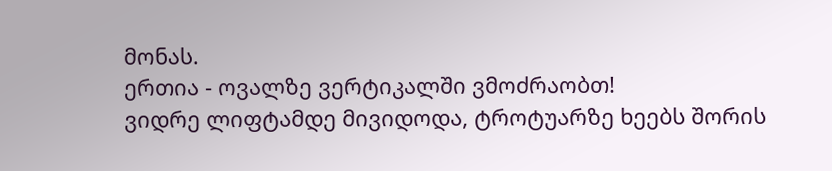მონას.
ერთია - ოვალზე ვერტიკალში ვმოძრაობთ!
ვიდრე ლიფტამდე მივიდოდა, ტროტუარზე ხეებს შორის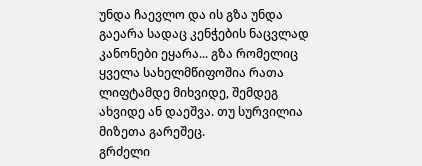უნდა ჩაევლო და ის გზა უნდა გაეარა სადაც კენჭების ნაცვლად კანონები ეყარა... გზა რომელიც ყველა სახელმწიფოშია რათა ლიფტამდე მიხვიდე, შემდეგ ახვიდე ან დაეშვა. თუ სურვილია მიზეთა გარეშეც.
გრძელი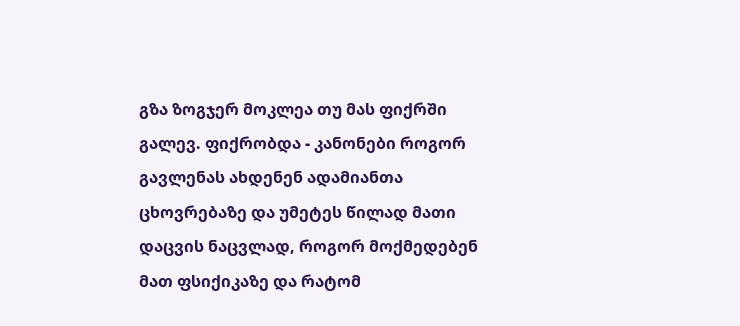გზა ზოგჯერ მოკლეა თუ მას ფიქრში გალევ. ფიქრობდა - კანონები როგორ გავლენას ახდენენ ადამიანთა ცხოვრებაზე და უმეტეს წილად მათი დაცვის ნაცვლად, როგორ მოქმედებენ მათ ფსიქიკაზე და რატომ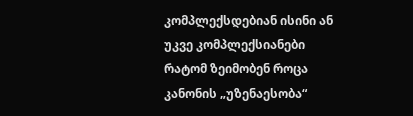კომპლექსდებიან ისინი ან უკვე კომპლექსიანები რატომ ზეიმობენ როცა კანონის „უზენაესობა“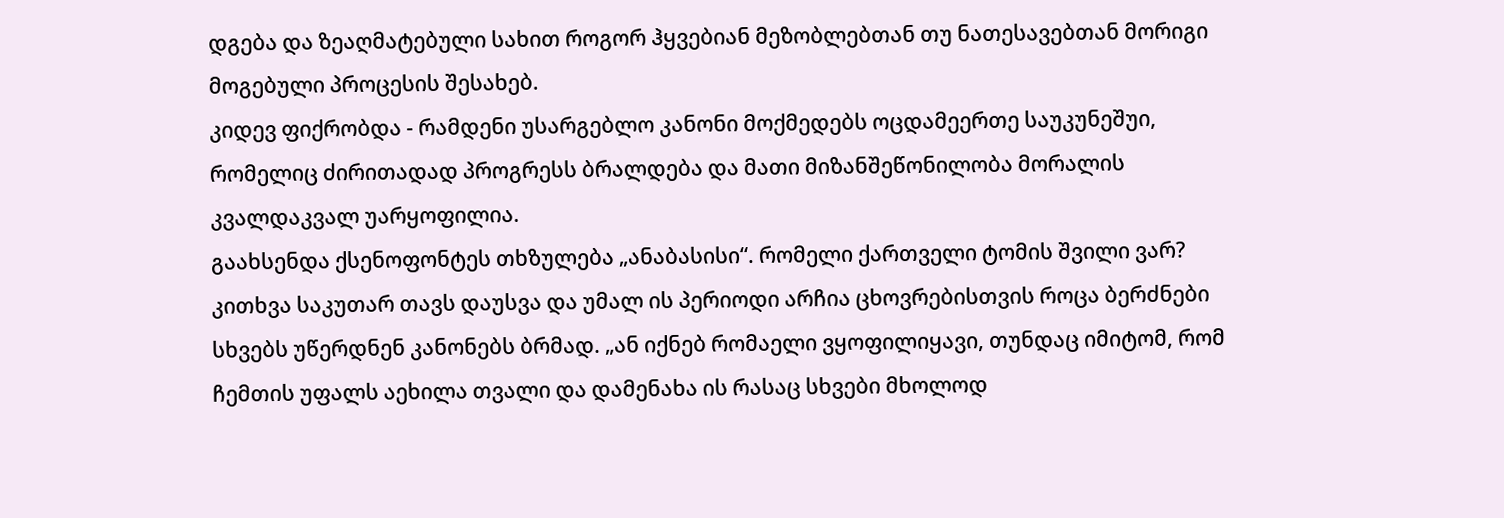დგება და ზეაღმატებული სახით როგორ ჰყვებიან მეზობლებთან თუ ნათესავებთან მორიგი მოგებული პროცესის შესახებ.
კიდევ ფიქრობდა - რამდენი უსარგებლო კანონი მოქმედებს ოცდამეერთე საუკუნეშუი, რომელიც ძირითადად პროგრესს ბრალდება და მათი მიზანშეწონილობა მორალის კვალდაკვალ უარყოფილია.
გაახსენდა ქსენოფონტეს თხზულება „ანაბასისი“. რომელი ქართველი ტომის შვილი ვარ? კითხვა საკუთარ თავს დაუსვა და უმალ ის პერიოდი არჩია ცხოვრებისთვის როცა ბერძნები სხვებს უწერდნენ კანონებს ბრმად. „ან იქნებ რომაელი ვყოფილიყავი, თუნდაც იმიტომ, რომ ჩემთის უფალს აეხილა თვალი და დამენახა ის რასაც სხვები მხოლოდ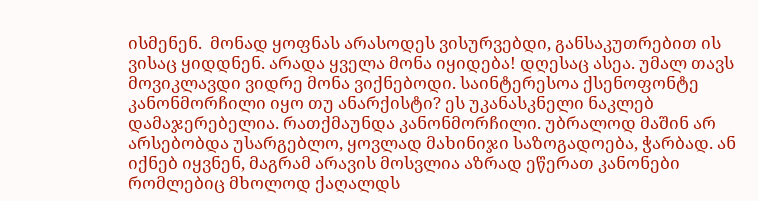ისმენენ.  მონად ყოფნას არასოდეს ვისურვებდი, განსაკუთრებით ის ვისაც ყიდდნენ. არადა ყველა მონა იყიდება! დღესაც ასეა. უმალ თავს მოვიკლავდი ვიდრე მონა ვიქნებოდი. საინტერესოა ქსენოფონტე კანონმორჩილი იყო თუ ანარქისტი? ეს უკანასკნელი ნაკლებ დამაჯერებელია. რათქმაუნდა კანონმორჩილი. უბრალოდ მაშინ არ არსებობდა უსარგებლო, ყოვლად მახინიჯი საზოგადოება, ჭარბად. ან იქნებ იყვნენ, მაგრამ არავის მოსვლია აზრად ეწერათ კანონები რომლებიც მხოლოდ ქაღალდს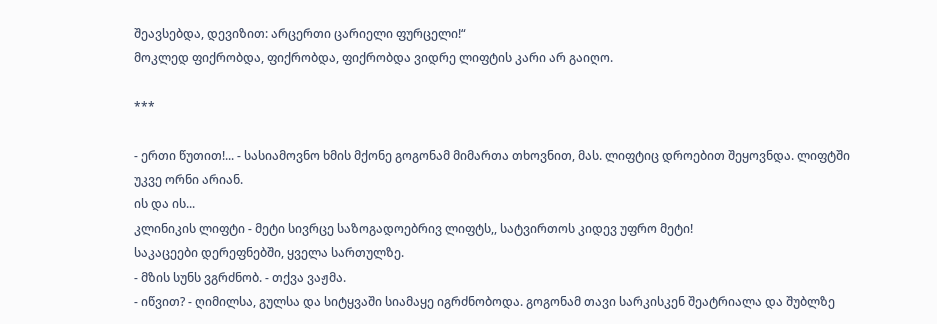შეავსებდა, დევიზით: არცერთი ცარიელი ფურცელი!“
მოკლედ ფიქრობდა, ფიქრობდა, ფიქრობდა ვიდრე ლიფტის კარი არ გაიღო.

***

- ერთი წუთით!... - სასიამოვნო ხმის მქონე გოგონამ მიმართა თხოვნით, მას. ლიფტიც დროებით შეყოვნდა. ლიფტში უკვე ორნი არიან.
ის და ის...
კლინიკის ლიფტი - მეტი სივრცე საზოგადოებრივ ლიფტს,, სატვირთოს კიდევ უფრო მეტი!
საკაცეები დერეფნებში, ყველა სართულზე.
- მზის სუნს ვგრძნობ. - თქვა ვაჟმა.
- იწვით? - ღიმილსა, გულსა და სიტყვაში სიამაყე იგრძნობოდა. გოგონამ თავი სარკისკენ შეატრიალა და შუბლზე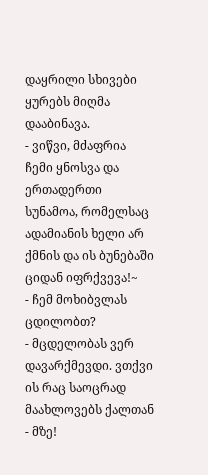დაყრილი სხივები ყურებს მიღმა დააბინავა.
- ვიწვი, მძაფრია ჩემი ყნოსვა და ერთადერთი სუნამოა, რომელსაც ადამიანის ხელი არ ქმნის და ის ბუნებაში ციდან იფრქვევა!~
- ჩემ მოხიბვლას ცდილობთ?
- მცდელობას ვერ დავარქმევდი. ვთქვი ის რაც საოცრად მაახლოვებს ქალთან - მზე!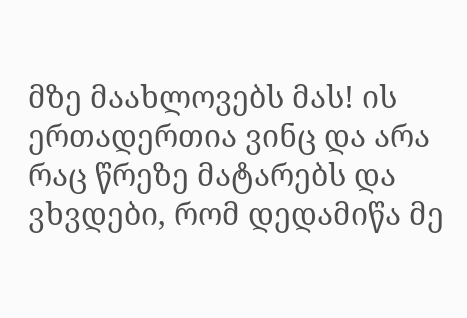მზე მაახლოვებს მას! ის ერთადერთია ვინც და არა რაც წრეზე მატარებს და ვხვდები, რომ დედამიწა მე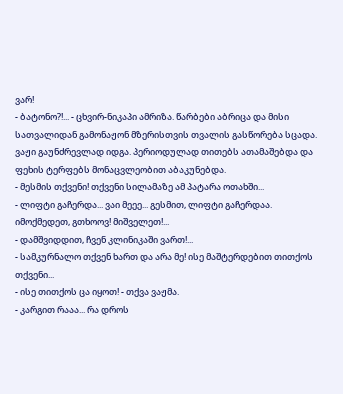ვარ!
- ბატონო?!... - ცხვირ-ნიკაპი ამრიზა. წარბები აბრიცა და მისი სათვალიდან გამონაჟონ მზერისთვის თვალის გასწორება სცადა. ვაჟი გაუნძრევლად იდგა. პერიოდულად თითებს ათამაშებდა და ფეხის ტერფებს მონაცვლეობით აბაკუნებდა.
- მესმის თქვენი! თქვენი სილამაზე ამ პატარა ოთახში...
- ლიფტი გაჩერდა... ვაი მეეე... გესმით, ლიფტი გაჩერდაა. იმოქმედეთ, გთხოოვ! მიშველეთ!...
- დამშვიდდით, ჩვენ კლინიკაში ვართ!...
- სამკურნალო თქვენ ხართ და არა მე! ისე მაშტერდებით თითქოს თქვენი...
- ისე თითქოს ცა იყოთ! - თქვა ვაჟმა.
- კარგით რააა... რა დროს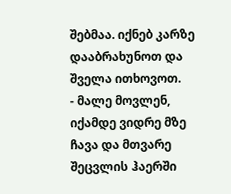შებმაა. იქნებ კარზე დააბრახუნოთ და შველა ითხოვოთ.
- მალე მოვლენ, იქამდე ვიდრე მზე ჩავა და მთვარე შეცვლის ჰაერში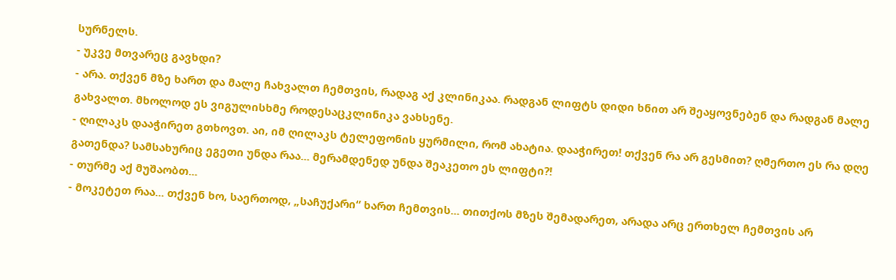სურნელს.
- უკვე მთვარეც გავხდი?
- არა. თქვენ მზე ხართ და მალე ჩახვალთ ჩემთვის, რადაგ აქ კლინიკაა. რადგან ლიფტს დიდი ხნით არ შეაყოვნებენ და რადგან მალე გახვალთ. მხოლოდ ეს ვიგულისხმე როდესაცკლინიკა ვახსენე.
- ღილაკს დააჭირეთ გთხოვთ. აი, იმ ღილაკს ტელეფონის ყურმილი, რომ ახატია. დააჭირეთ! თქვენ რა არ გესმით? ღმერთო ეს რა დღე გათენდა? სამსახურიც ეგეთი უნდა რაა... მერამდენედ უნდა შეაკეთო ეს ლიფტი?!
- თურმე აქ მუშაობთ...
- მოკეტეთ რაა... თქვენ ხო, საერთოდ, „საჩუქარი“ ხართ ჩემთვის... თითქოს მზეს შემადარეთ, არადა არც ერთხელ ჩემთვის არ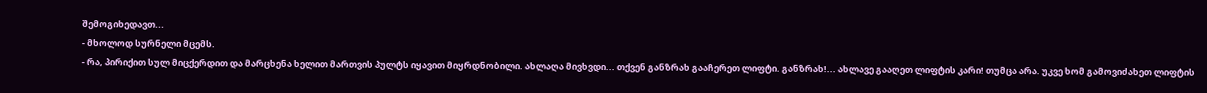შემოგიხედავთ...
- მხოლოდ სურნელი მცემს.
- რა, პირიქით სულ მიცქერდით და მარცხენა ხელით მართვის პულტს იყავით მიყრდნობილი. ახლაღა მივხვდი... თქვენ განზრახ გააჩერეთ ლიფტი. განზრახ!... ახლავე გააღეთ ლიფტის კარი! თუმცა არა. უკვე ხომ გამოვიძახეთ ლიფტის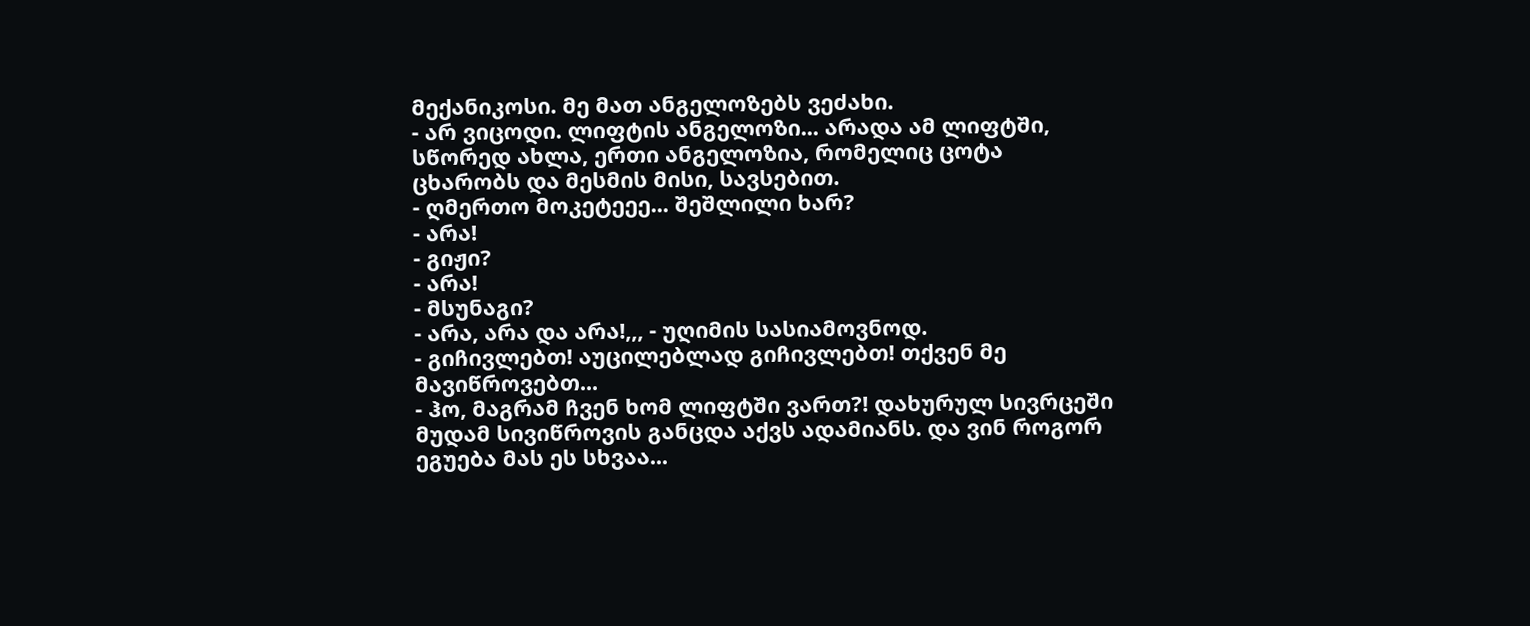მექანიკოსი. მე მათ ანგელოზებს ვეძახი.
- არ ვიცოდი. ლიფტის ანგელოზი... არადა ამ ლიფტში, სწორედ ახლა, ერთი ანგელოზია, რომელიც ცოტა ცხარობს და მესმის მისი, სავსებით.
- ღმერთო მოკეტეეე... შეშლილი ხარ?
- არა!
- გიჟი?
- არა!
- მსუნაგი?
- არა, არა და არა!,,, - უღიმის სასიამოვნოდ.
- გიჩივლებთ! აუცილებლად გიჩივლებთ! თქვენ მე მავიწროვებთ...
- ჰო, მაგრამ ჩვენ ხომ ლიფტში ვართ?! დახურულ სივრცეში მუდამ სივიწროვის განცდა აქვს ადამიანს. და ვინ როგორ ეგუება მას ეს სხვაა...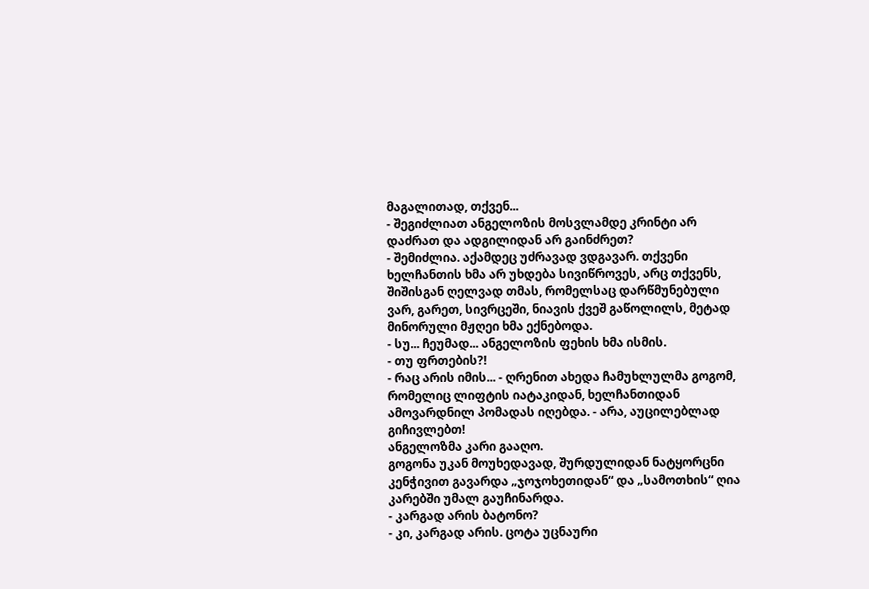მაგალითად, თქვენ...
- შეგიძლიათ ანგელოზის მოსვლამდე კრინტი არ დაძრათ და ადგილიდან არ გაინძრეთ?
- შემიძლია. აქამდეც უძრავად ვდგავარ. თქვენი ხელჩანთის ხმა არ უხდება სივიწროვეს, არც თქვენს, შიშისგან ღელვად თმას, რომელსაც დარწმუნებული ვარ, გარეთ, სივრცეში, ნიავის ქვეშ გაწოლილს, მეტად მინორული მჟღეი ხმა ექნებოდა.
- სუ... ჩეუმად... ანგელოზის ფეხის ხმა ისმის.
- თუ ფრთების?!
- რაც არის იმის... - ღრენით ახედა ჩამუხლულმა გოგომ, რომელიც ლიფტის იატაკიდან, ხელჩანთიდან ამოვარდნილ პომადას იღებდა. - არა, აუცილებლად გიჩივლებთ!
ანგელოზმა კარი გააღო.
გოგონა უკან მოუხედავად, შურდულიდან ნატყორცნი კენჭივით გავარდა „ჯოჯოხეთიდან“ და „სამოთხის“ ღია კარებში უმალ გაუჩინარდა.
- კარგად არის ბატონო?
- კი, კარგად არის. ცოტა უცნაური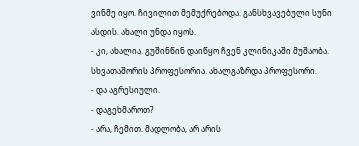ვინმე იყო. ჩივილით მემუქრებოდა. განსხვავებული სუნი ასდის. ახალი უნდა იყოს.
- კი, ახალია. გუშინწინ დაიწყო ჩვენ კლინიკაში მუშაობა. სხვათაშორის პროფესორია. ახალგაზრდა პროფესორი.
- და აგრესიული.
- დაგეხმაროთ?
- არა, ჩემით. მადლობა, არ არის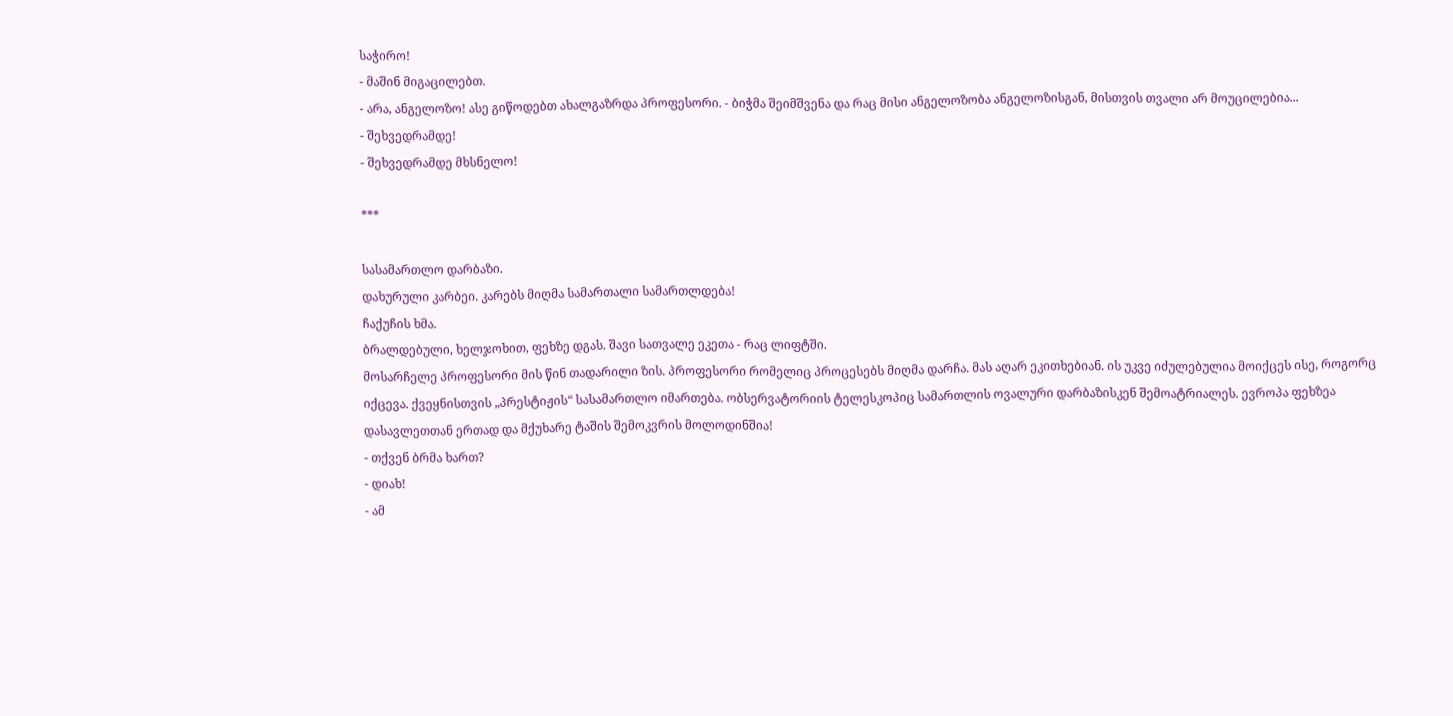საჭირო!
- მაშინ მიგაცილებთ.
- არა, ანგელოზო! ასე გიწოდებთ ახალგაზრდა პროფესორი. - ბიჭმა შეიმშვენა და რაც მისი ანგელოზობა ანგელოზისგან, მისთვის თვალი არ მოუცილებია...
- შეხვედრამდე!
- შეხვედრამდე მხსნელო!

***

სასამართლო დარბაზი.
დახურული კარბეი. კარებს მიღმა სამართალი სამართლდება!
ჩაქუჩის ხმა.
ბრალდებული, ხელჯოხით, ფეხზე დგას. შავი სათვალე ეკეთა - რაც ლიფტში.
მოსარჩელე პროფესორი მის წინ თადარილი ზის. პროფესორი რომელიც პროცესებს მიღმა დარჩა. მას აღარ ეკითხებიან. ის უკვე იძულებულია მოიქცეს ისე, როგორც იქცევა. ქვეყნისთვის „პრესტიჟის“ სასამართლო იმართება. ობსერვატორიის ტელესკოპიც სამართლის ოვალური დარბაზისკენ შემოატრიალეს. ევროპა ფეხზეა დასავლეთთან ერთად და მქუხარე ტაშის შემოკვრის მოლოდინშია!
- თქვენ ბრმა ხართ?
- დიახ!
- ამ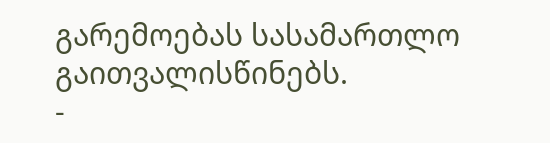გარემოებას სასამართლო გაითვალისწინებს.
-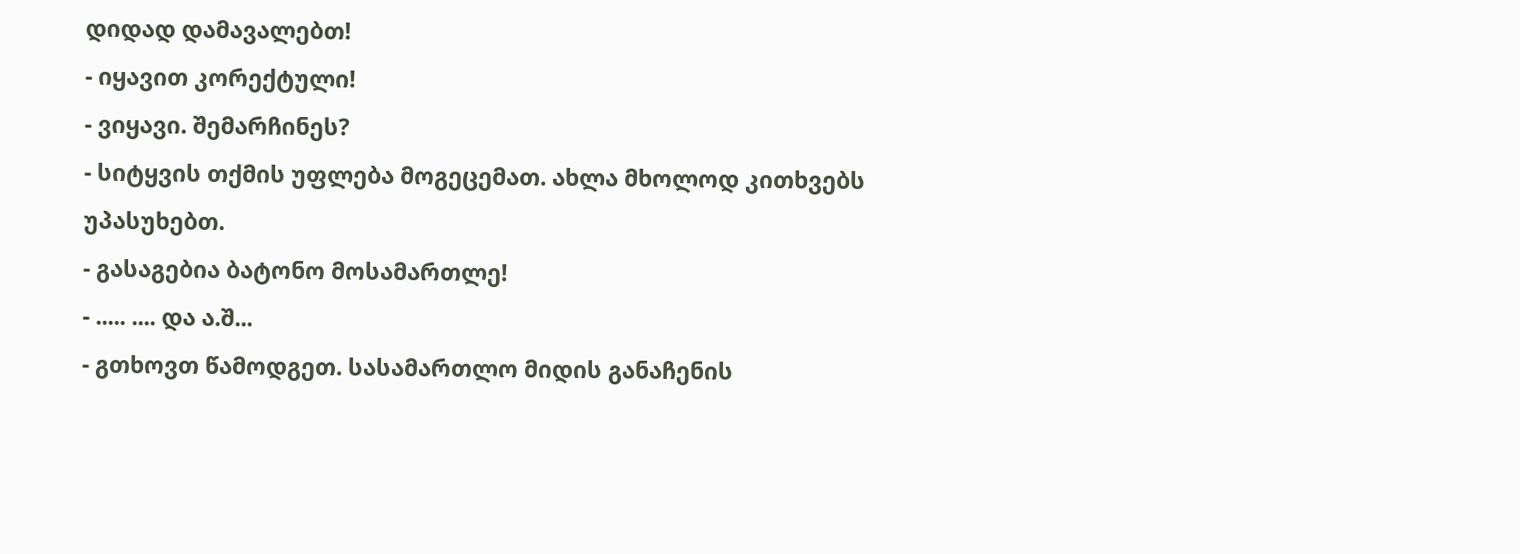დიდად დამავალებთ!
- იყავით კორექტული!
- ვიყავი. შემარჩინეს?
- სიტყვის თქმის უფლება მოგეცემათ. ახლა მხოლოდ კითხვებს უპასუხებთ.
- გასაგებია ბატონო მოსამართლე!
- ..... .... და ა.შ...
- გთხოვთ წამოდგეთ. სასამართლო მიდის განაჩენის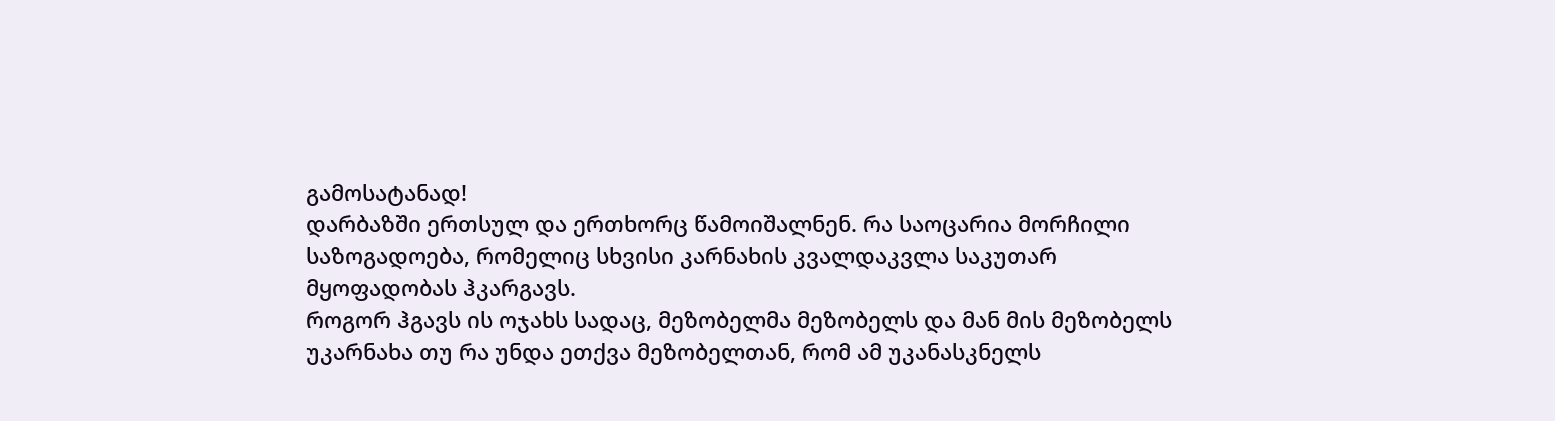გამოსატანად!
დარბაზში ერთსულ და ერთხორც წამოიშალნენ. რა საოცარია მორჩილი საზოგადოება, რომელიც სხვისი კარნახის კვალდაკვლა საკუთარ მყოფადობას ჰკარგავს.
როგორ ჰგავს ის ოჯახს სადაც, მეზობელმა მეზობელს და მან მის მეზობელს უკარნახა თუ რა უნდა ეთქვა მეზობელთან, რომ ამ უკანასკნელს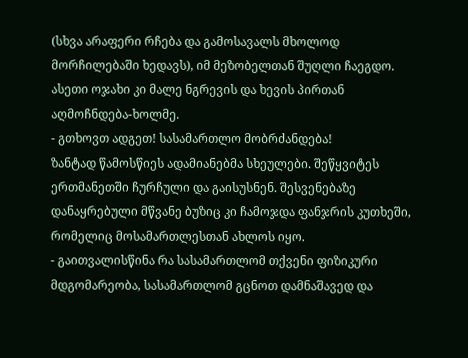(სხვა არაფერი რჩება და გამოსავალს მხოლოდ მორჩილებაში ხედავს), იმ მეზობელთან შუღლი ჩაეგდო. ასეთი ოჯახი კი მალე ნგრევის და ხევის პირთან აღმოჩნდება-ხოლმე.
- გთხოვთ ადგეთ! სასამართლო მობრძანდება!
ზანტად წამოსწიეს ადამიანებმა სხეულები. შეწყვიტეს ერთმანეთში ჩურჩული და გაისუსნენ. შესვენებაზე დანაყრებული მწვანე ბუზიც კი ჩამოჯდა ფანჯრის კუთხეში, რომელიც მოსამართლესთან ახლოს იყო.
- გაითვალისწინა რა სასამართლომ თქვენი ფიზიკური მდგომარეობა, სასამართლომ გცნოთ დამნაშავედ და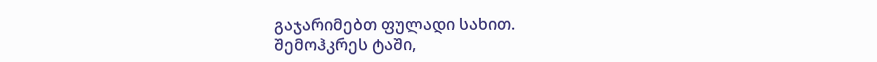გაჯარიმებთ ფულადი სახით.
შემოჰკრეს ტაში,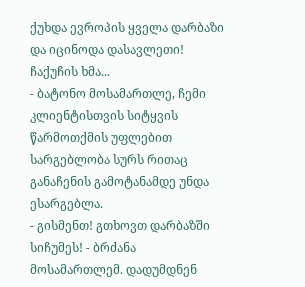ქუხდა ევროპის ყველა დარბაზი და იცინოდა დასავლეთი!
ჩაქუჩის ხმა...
- ბატონო მოსამართლე, ჩემი კლიენტისთვის სიტყვის წარმოთქმის უფლებით სარგებლობა სურს რითაც განაჩენის გამოტანამდე უნდა ესარგებლა.
- გისმენთ! გთხოვთ დარბაზში სიჩუმეს! - ბრძანა მოსამართლემ. დადუმდნენ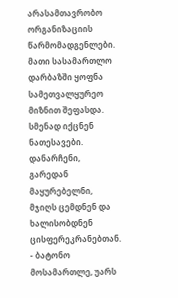არასამთავრობო ორგანიზაციის წარმომადგენლები. მათი სასამართლო დარბაზში ყოფნა სამეთვალყურეო მიზნით შეფასდა. სმენად იქცნენ ნათესავები. დანარჩენი, გარედან მაყურებელნი, მჯიღს ცემდნენ და ხალისობდნენ ცისფერეკრანებთან.
- ბატონო მოსამართლე, უარს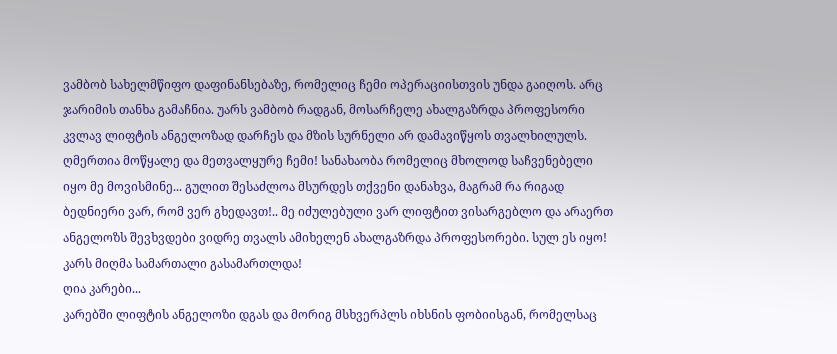ვამბობ სახელმწიფო დაფინანსებაზე, რომელიც ჩემი ოპერაციისთვის უნდა გაიღოს. არც ჯარიმის თანხა გამაჩნია. უარს ვამბობ რადგან, მოსარჩელე ახალგაზრდა პროფესორი კვლავ ლიფტის ანგელოზად დარჩეს და მზის სურნელი არ დამავიწყოს თვალხილულს. ღმერთია მოწყალე და მეთვალყურე ჩემი! სანახაობა რომელიც მხოლოდ საჩვენებელი იყო მე მოვისმინე... გულით შესაძლოა მსურდეს თქვენი დანახვა, მაგრამ რა რიგად ბედნიერი ვარ, რომ ვერ გხედავთ!.. მე იძულებული ვარ ლიფტით ვისარგებლო და არაერთ ანგელოზს შევხვდები ვიდრე თვალს ამიხელენ ახალგაზრდა პროფესორები. სულ ეს იყო!
კარს მიღმა სამართალი გასამართლდა!
ღია კარები...
კარებში ლიფტის ანგელოზი დგას და მორიგ მსხვერპლს იხსნის ფობიისგან, რომელსაც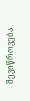შევიწროვება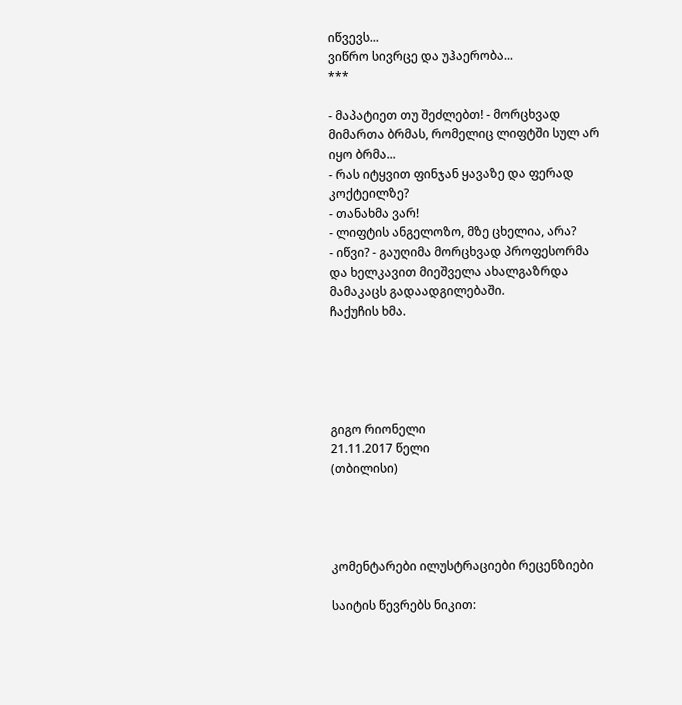იწვევს...
ვიწრო სივრცე და უჰაერობა...
***

- მაპატიეთ თუ შეძლებთ! - მორცხვად მიმართა ბრმას, რომელიც ლიფტში სულ არ იყო ბრმა...
- რას იტყვით ფინჯან ყავაზე და ფერად კოქტეილზე?
- თანახმა ვარ!
- ლიფტის ანგელოზო, მზე ცხელია, არა?
- იწვი? - გაუღიმა მორცხვად პროფესორმა და ხელკავით მიეშველა ახალგაზრდა მამაკაცს გადაადგილებაში.
ჩაქუჩის ხმა.





გიგო რიონელი
21.11.2017 წელი
(თბილისი)




კომენტარები ილუსტრაციები რეცენზიები

საიტის წევრებს ნიკით: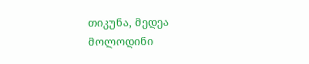თიკუნა, მედეა მოლოდინი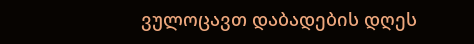ვულოცავთ დაბადების დღეს